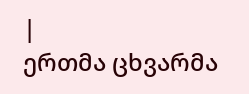|
ერთმა ცხვარმა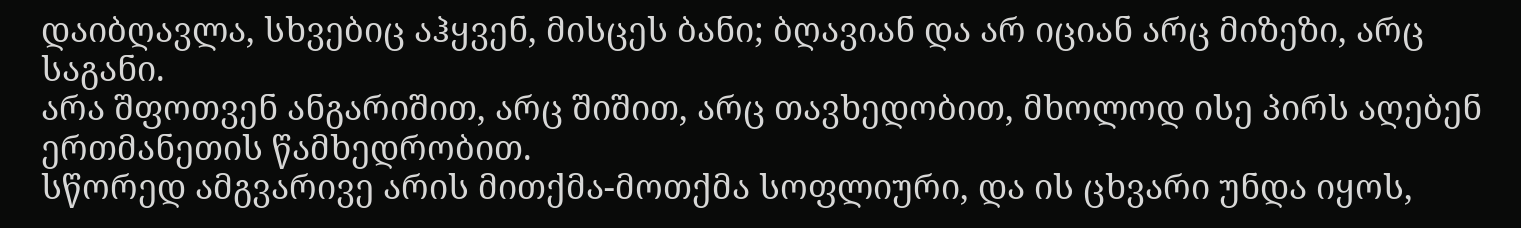დაიბღავლა, სხვებიც აჰყვენ, მისცეს ბანი; ბღავიან და არ იციან არც მიზეზი, არც საგანი.
არა შფოთვენ ანგარიშით, არც შიშით, არც თავხედობით, მხოლოდ ისე პირს აღებენ ერთმანეთის წამხედრობით.
სწორედ ამგვარივე არის მითქმა-მოთქმა სოფლიური, და ის ცხვარი უნდა იყოს,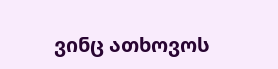ვინც ათხოვოს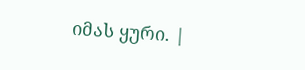იმას ყური. |